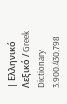| Ελληνικό Λεξικό / Greek Dictionary 3.900.430.798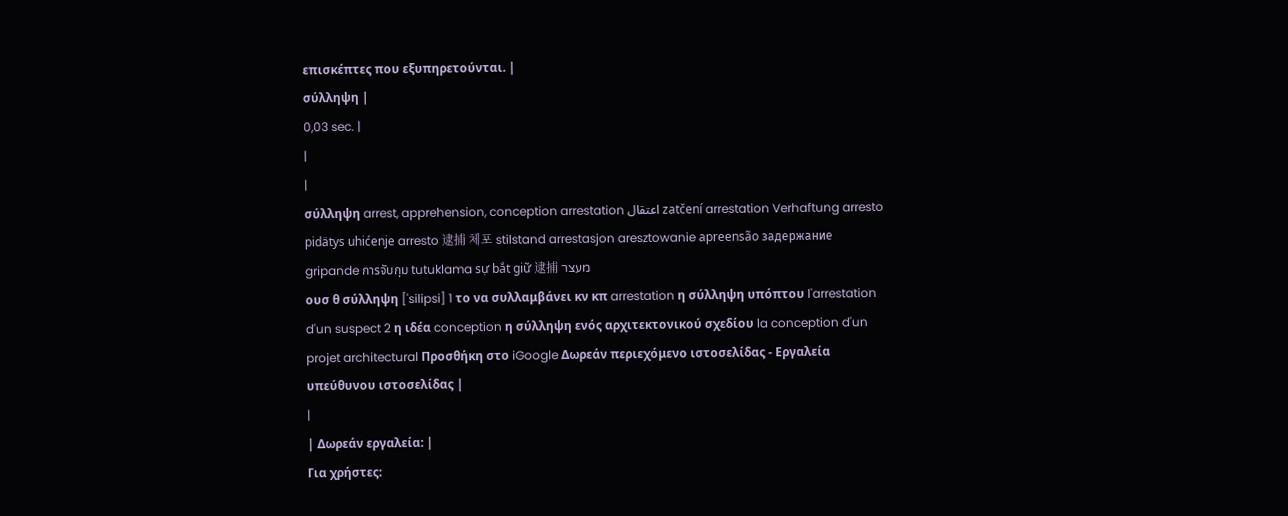επισκέπτες που εξυπηρετούνται. |
σύλληψη |
0,03 sec. |
|
|
σύλληψη arrest, apprehension, conception arrestation اعتقال zatčení arrestation Verhaftung arresto pidätys uhićenje arresto 逮捕 체포 stilstand arrestasjon aresztowanie apreensão задержание gripande การจับกุม tutuklama sự bắt giữ 逮捕 מעצר
ουσ θ σύλληψη ['silipsi] 1 το να συλλαμβάνει κν κπ arrestation η σύλληψη υπόπτου l'arrestation d'un suspect 2 η ιδέα conception η σύλληψη ενός αρχιτεκτονικού σχεδίου la conception d'un projet architectural Προσθήκη στο iGoogle Δωρεάν περιεχόμενο ιστοσελίδας - Εργαλεία υπεύθυνου ιστοσελίδας |
|
| Δωρεάν εργαλεία: |
Για χρήστες: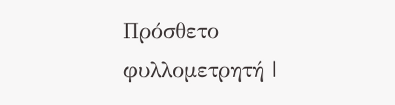Πρόσθετο φυλλομετρητή |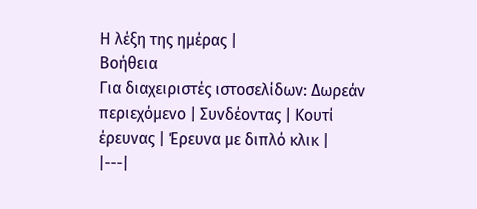Η λέξη της ημέρας |
Βοήθεια
Για διαχειριστές ιστοσελίδων: Δωρεάν περιεχόμενο | Συνδέοντας | Κουτί έρευνας | Έρευνα με διπλό κλικ |
|---|